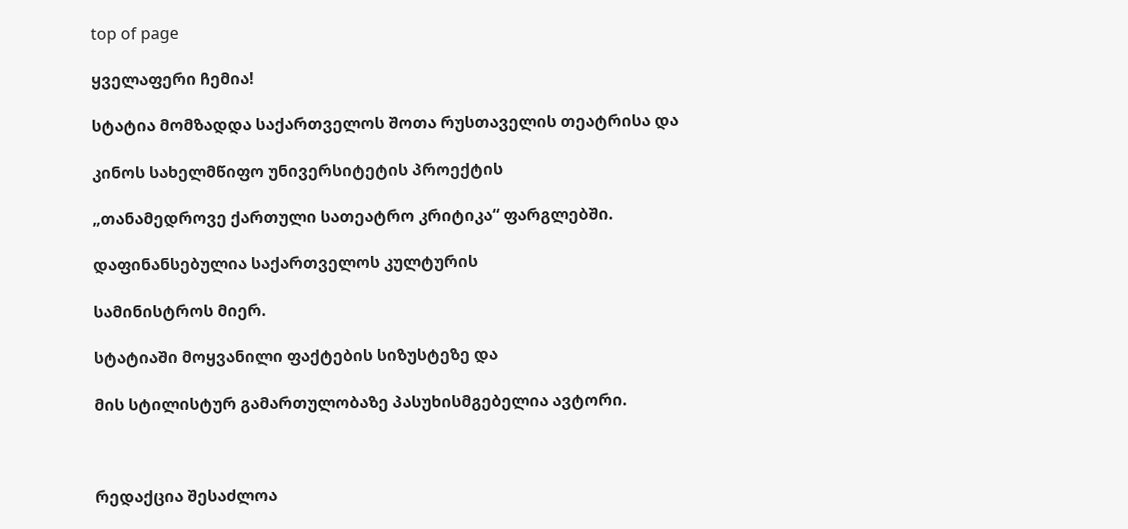top of page

ყველაფერი ჩემია!

სტატია მომზადდა საქართველოს შოთა რუსთაველის თეატრისა და

კინოს სახელმწიფო უნივერსიტეტის პროექტის

„თანამედროვე ქართული სათეატრო კრიტიკა“ ფარგლებში.

დაფინანსებულია საქართველოს კულტურის

სამინისტროს მიერ.

სტატიაში მოყვანილი ფაქტების სიზუსტეზე და

მის სტილისტურ გამართულობაზე პასუხისმგებელია ავტორი.



რედაქცია შესაძლოა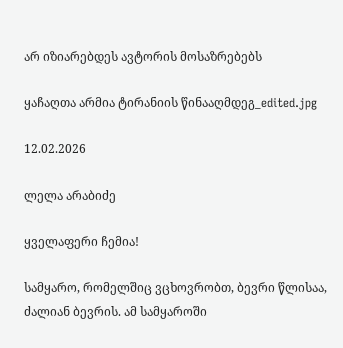არ იზიარებდეს ავტორის მოსაზრებებს

ყაჩაღთა არმია ტირანიის წინააღმდეგ_edited.jpg

12.02.2026

ლელა არაბიძე

ყველაფერი ჩემია!

სამყარო, რომელშიც ვცხოვრობთ, ბევრი წლისაა, ძალიან ბევრის. ამ სამყაროში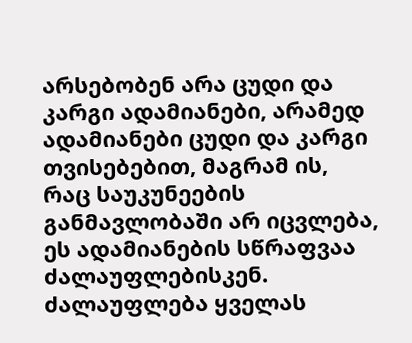არსებობენ არა ცუდი და კარგი ადამიანები, არამედ ადამიანები ცუდი და კარგი თვისებებით, მაგრამ ის, რაც საუკუნეების განმავლობაში არ იცვლება, ეს ადამიანების სწრაფვაა ძალაუფლებისკენ. ძალაუფლება ყველას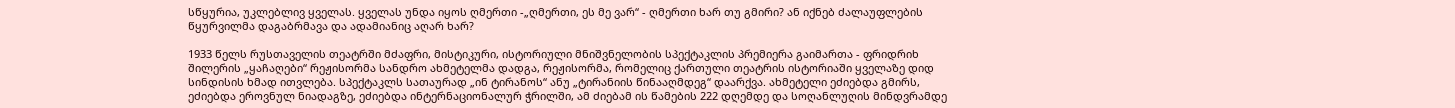სწყურია, უკლებლივ ყველას. ყველას უნდა იყოს ღმერთი -„ღმერთი, ეს მე ვარ“ - ღმერთი ხარ თუ გმირი? ან იქნებ ძალაუფლების წყურვილმა დაგაბრმავა და ადამიანიც აღარ ხარ?

1933 წელს რუსთაველის თეატრში მძაფრი, მისტიკური, ისტორიული მნიშვნელობის სპექტაკლის პრემიერა გაიმართა - ფრიდრიხ შილერის „ყაჩაღები“ რეჟისორმა სანდრო ახმეტელმა დადგა, რეჟისორმა, რომელიც ქართული თეატრის ისტორიაში ყველაზე დიდ სინდისის ხმად ითვლება. სპექტაკლს სათაურად „ინ ტირანოს“ ანუ „ტირანიის წინააღმდეგ“ დაარქვა. ახმეტელი ეძიებდა გმირს, ეძიებდა ეროვნულ ნიადაგზე, ეძიებდა ინტერნაციონალურ ჭრილში, ამ ძიებამ ის წამების 222 დღემდე და სოღანლუღის მინდვრამდე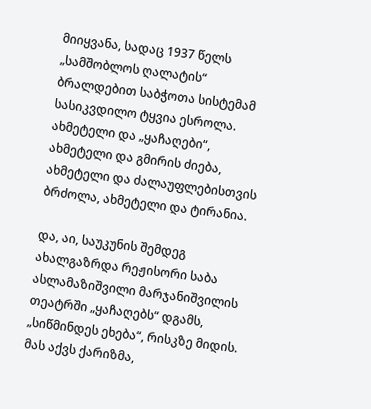მიიყვანა, სადაც 1937 წელს „სამშობლოს ღალატის“ ბრალდებით საბჭოთა სისტემამ სასიკვდილო ტყვია ესროლა. ახმეტელი და „ყაჩაღები“, ახმეტელი და გმირის ძიება, ახმეტელი და ძალაუფლებისთვის ბრძოლა, ახმეტელი და ტირანია.

და, აი, საუკუნის შემდეგ ახალგაზრდა რეჟისორი საბა ასლამაზიშვილი მარჯანიშვილის თეატრში „ყაჩაღებს“ დგამს, „სიწმინდეს ეხება“, რისკზე მიდის. მას აქვს ქარიზმა,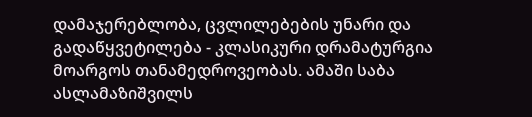დამაჯერებლობა, ცვლილებების უნარი და გადაწყვეტილება - კლასიკური დრამატურგია მოარგოს თანამედროვეობას. ამაში საბა ასლამაზიშვილს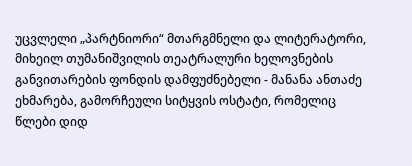უცვლელი „პარტნიორი“ მთარგმნელი და ლიტერატორი, მიხეილ თუმანიშვილის თეატრალური ხელოვნების განვითარების ფონდის დამფუძნებელი - მანანა ანთაძე ეხმარება, გამორჩეული სიტყვის ოსტატი, რომელიც წლები დიდ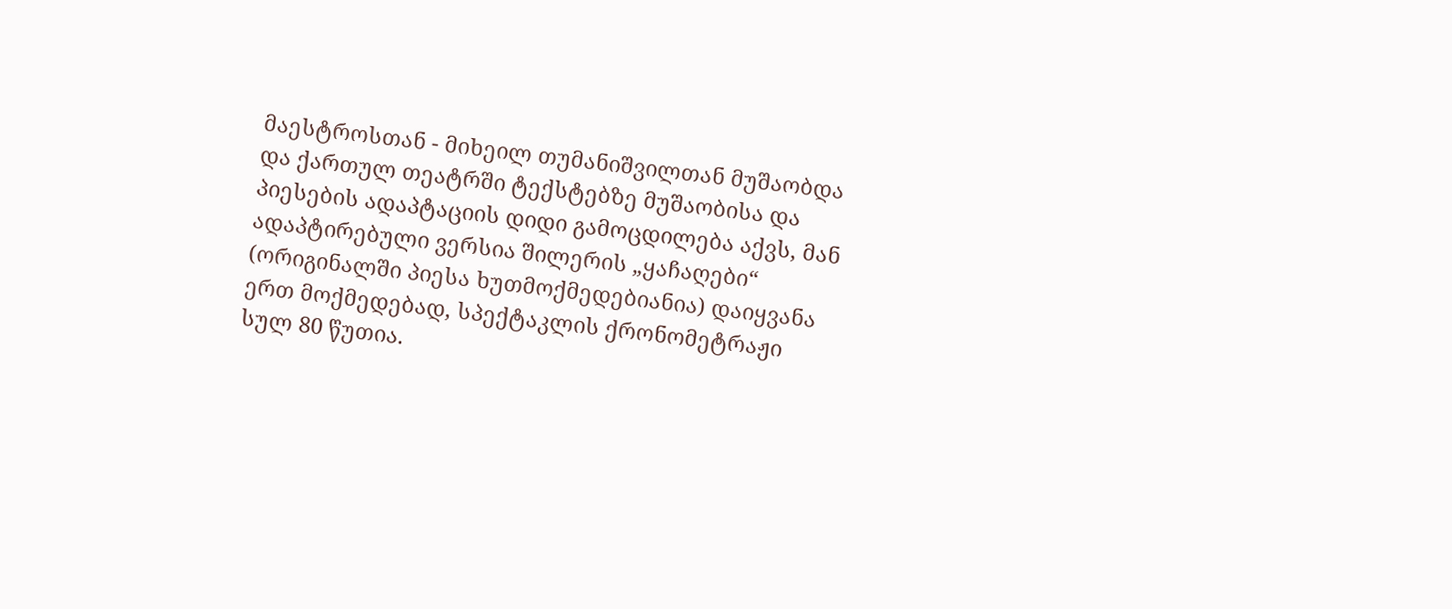მაესტროსთან - მიხეილ თუმანიშვილთან მუშაობდა და ქართულ თეატრში ტექსტებზე მუშაობისა და პიესების ადაპტაციის დიდი გამოცდილება აქვს, მან ადაპტირებული ვერსია შილერის „ყაჩაღები“ (ორიგინალში პიესა ხუთმოქმედებიანია) დაიყვანა ერთ მოქმედებად, სპექტაკლის ქრონომეტრაჟი სულ 80 წუთია.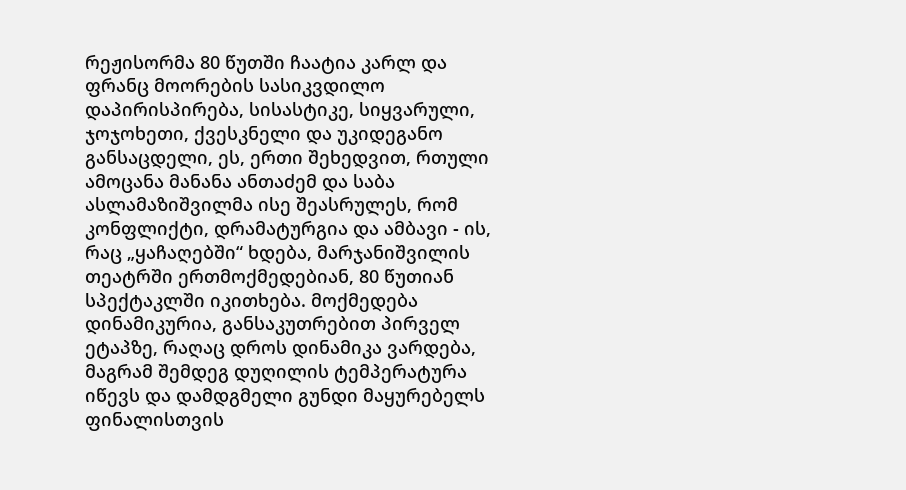რეჟისორმა 80 წუთში ჩაატია კარლ და ფრანც მოორების სასიკვდილო დაპირისპირება, სისასტიკე, სიყვარული, ჯოჯოხეთი, ქვესკნელი და უკიდეგანო განსაცდელი, ეს, ერთი შეხედვით, რთული ამოცანა მანანა ანთაძემ და საბა ასლამაზიშვილმა ისე შეასრულეს, რომ კონფლიქტი, დრამატურგია და ამბავი - ის, რაც „ყაჩაღებში“ ხდება, მარჯანიშვილის თეატრში ერთმოქმედებიან, 80 წუთიან სპექტაკლში იკითხება. მოქმედება დინამიკურია, განსაკუთრებით პირველ ეტაპზე, რაღაც დროს დინამიკა ვარდება, მაგრამ შემდეგ დუღილის ტემპერატურა იწევს და დამდგმელი გუნდი მაყურებელს ფინალისთვის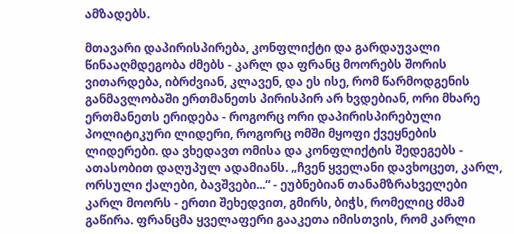ამზადებს.

მთავარი დაპირისპირება, კონფლიქტი და გარდაუვალი წინააღმდეგობა ძმებს - კარლ და ფრანც მოორებს შორის ვითარდება, იბრძვიან, კლავენ, და ეს ისე, რომ წარმოდგენის განმავლობაში ერთმანეთს პირისპირ არ ხვდებიან, ორი მხარე ერთმანეთს ერიდება - როგორც ორი დაპირისპირებული პოლიტიკური ლიდერი, როგორც ომში მყოფი ქვეყნების ლიდერები. და ვხედავთ ომისა და კონფლიქტის შედეგებს - ათასობით დაღუპულ ადამიანს. „ჩვენ ყველანი დავხოცეთ, კარლ, ორსული ქალები, ბავშვები...“ - ეუბნებიან თანამზრახველები კარლ მოორს - ერთი შეხედვით, გმირს, ბიჭს, რომელიც ძმამ გაწირა. ფრანცმა ყველაფერი გააკეთა იმისთვის, რომ კარლი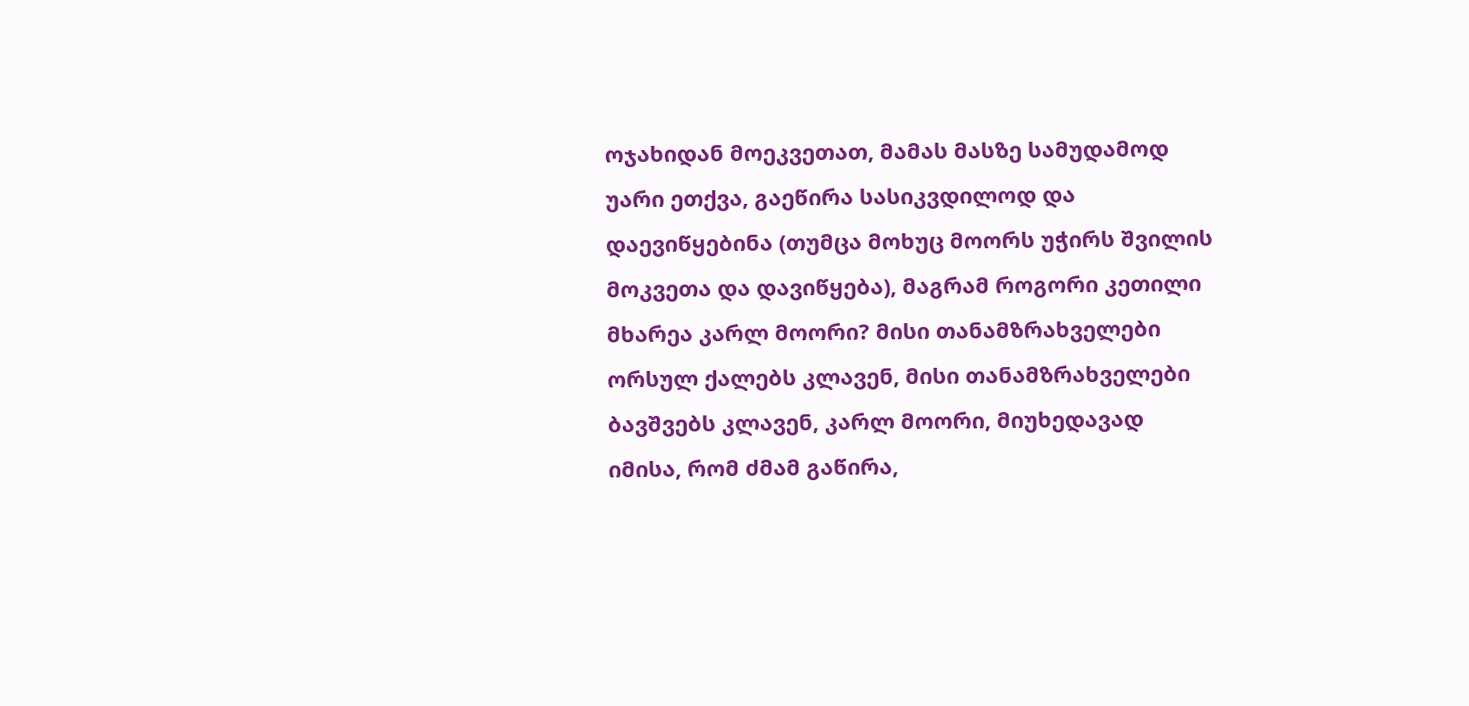ოჯახიდან მოეკვეთათ, მამას მასზე სამუდამოდ უარი ეთქვა, გაეწირა სასიკვდილოდ და დაევიწყებინა (თუმცა მოხუც მოორს უჭირს შვილის მოკვეთა და დავიწყება), მაგრამ როგორი კეთილი მხარეა კარლ მოორი? მისი თანამზრახველები ორსულ ქალებს კლავენ, მისი თანამზრახველები ბავშვებს კლავენ, კარლ მოორი, მიუხედავად იმისა, რომ ძმამ გაწირა,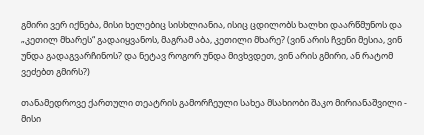გმირი ვერ იქნება, მისი ხელებიც სისხლიანია, ისიც ცდილობს ხალხი დაარწმუნოს და „კეთილ მხარეს“ გადაიყვანოს, მაგრამ აბა, კეთილი მხარე? (ვინ არის ჩვენი მესია, ვინ უნდა გადაგვარჩინოს? და ნეტავ როგორ უნდა მივხვდეთ, ვინ არის გმირი, ან რატომ ვეძებთ გმირს?)

თანამედროვე ქართული თეატრის გამორჩეული სახეა მსახიობი შაკო მირიანაშვილი - მისი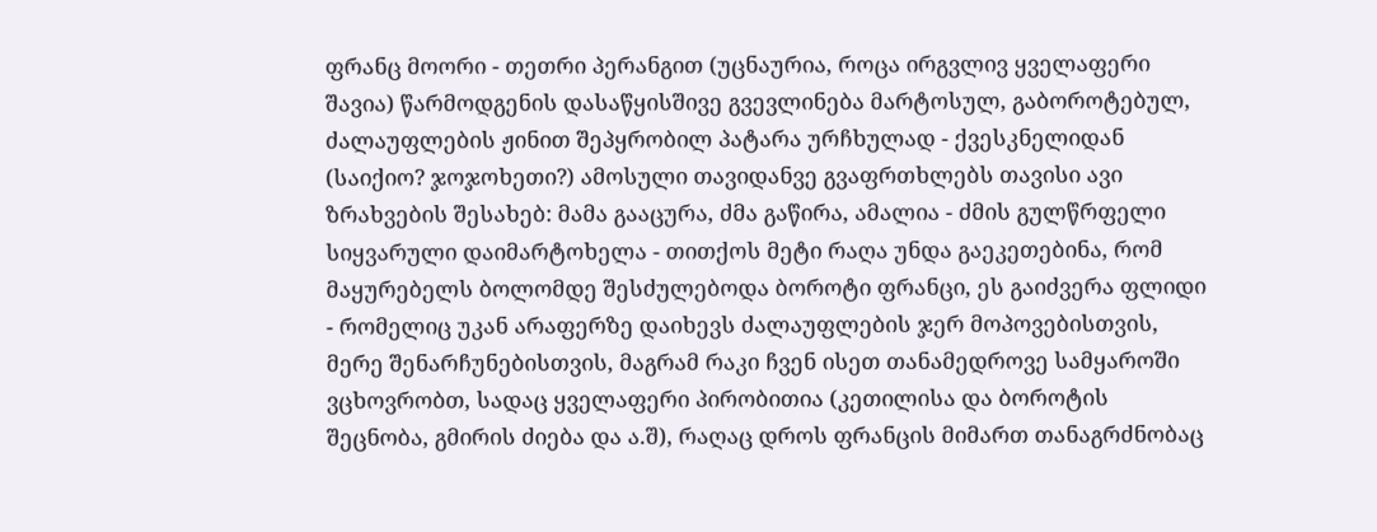ფრანც მოორი - თეთრი პერანგით (უცნაურია, როცა ირგვლივ ყველაფერი შავია) წარმოდგენის დასაწყისშივე გვევლინება მარტოსულ, გაბოროტებულ, ძალაუფლების ჟინით შეპყრობილ პატარა ურჩხულად - ქვესკნელიდან (საიქიო? ჯოჯოხეთი?) ამოსული თავიდანვე გვაფრთხლებს თავისი ავი ზრახვების შესახებ: მამა გააცურა, ძმა გაწირა, ამალია - ძმის გულწრფელი სიყვარული დაიმარტოხელა - თითქოს მეტი რაღა უნდა გაეკეთებინა, რომ მაყურებელს ბოლომდე შესძულებოდა ბოროტი ფრანცი, ეს გაიძვერა ფლიდი - რომელიც უკან არაფერზე დაიხევს ძალაუფლების ჯერ მოპოვებისთვის, მერე შენარჩუნებისთვის, მაგრამ რაკი ჩვენ ისეთ თანამედროვე სამყაროში ვცხოვრობთ, სადაც ყველაფერი პირობითია (კეთილისა და ბოროტის შეცნობა, გმირის ძიება და ა.შ), რაღაც დროს ფრანცის მიმართ თანაგრძნობაც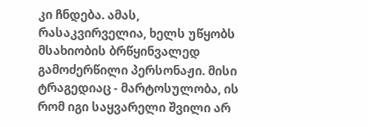კი ჩნდება. ამას, რასაკვირველია, ხელს უწყობს მსახიობის ბრწყინვალედ გამოძერწილი პერსონაჟი. მისი ტრაგედიაც - მარტოსულობა, ის რომ იგი საყვარელი შვილი არ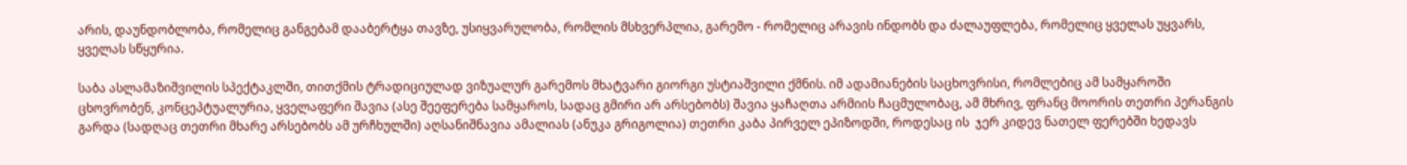არის, დაუნდობლობა, რომელიც განგებამ დააბერტყა თავზე, უსიყვარულობა, რომლის მსხვერპლია, გარემო - რომელიც არავის ინდობს და ძალაუფლება, რომელიც ყველას უყვარს, ყველას სწყურია.

საბა ასლამაზიშვილის სპექტაკლში, თითქმის ტრადიციულად ვიზუალურ გარემოს მხატვარი გიორგი უსტიაშვილი ქმნის. იმ ადამიანების საცხოვრისი, რომლებიც ამ სამყაროში ცხოვრობენ, კონცეპტუალურია, ყველაფერი შავია (ასე შეეფერება სამყაროს, სადაც გმირი არ არსებობს) შავია ყაჩაღთა არმიის ჩაცმულობაც, ამ მხრივ, ფრანც მოორის თეთრი პერანგის გარდა (სადღაც თეთრი მხარე არსებობს ამ ურჩხულში) აღსანიშნავია ამალიას (ანუკა გრიგოლია) თეთრი კაბა პირველ ეპიზოდში, როდესაც ის  ჯერ კიდევ ნათელ ფერებში ხედავს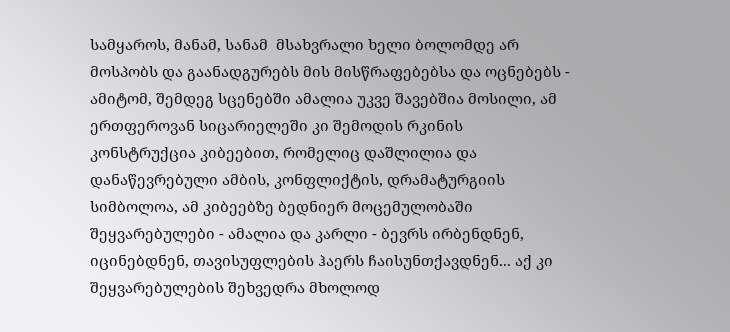სამყაროს, მანამ, სანამ  მსახვრალი ხელი ბოლომდე არ მოსპობს და გაანადგურებს მის მისწრაფებებსა და ოცნებებს - ამიტომ, შემდეგ სცენებში ამალია უკვე შავებშია მოსილი, ამ ერთფეროვან სიცარიელეში კი შემოდის რკინის კონსტრუქცია კიბეებით, რომელიც დაშლილია და დანაწევრებული ამბის, კონფლიქტის, დრამატურგიის სიმბოლოა, ამ კიბეებზე ბედნიერ მოცემულობაში შეყვარებულები - ამალია და კარლი - ბევრს ირბენდნენ, იცინებდნენ, თავისუფლების ჰაერს ჩაისუნთქავდნენ... აქ კი შეყვარებულების შეხვედრა მხოლოდ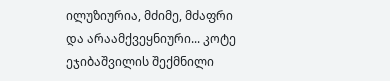ილუზიურია, მძიმე, მძაფრი და არაამქვეყნიური... კოტე ეჯიბაშვილის შექმნილი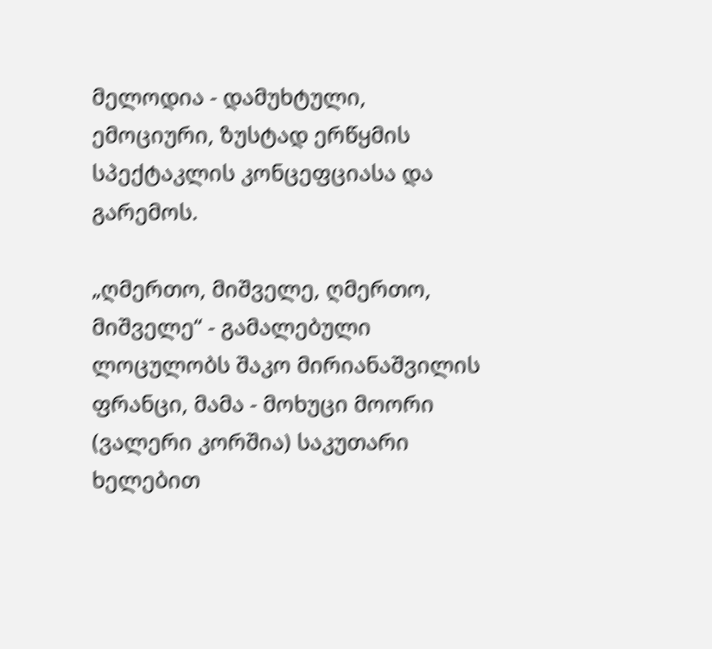მელოდია - დამუხტული, ემოციური, ზუსტად ერწყმის სპექტაკლის კონცეფციასა და გარემოს.

„ღმერთო, მიშველე, ღმერთო, მიშველე“ - გამალებული ლოცულობს შაკო მირიანაშვილის ფრანცი, მამა - მოხუცი მოორი (ვალერი კორშია) საკუთარი ხელებით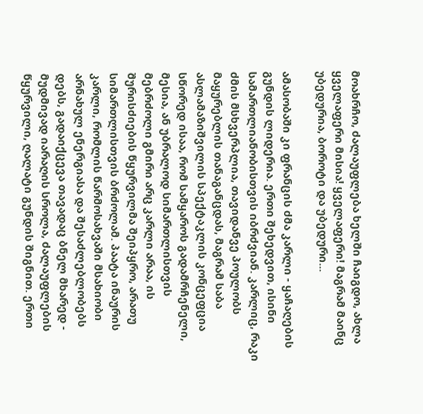მოახრჩო, ძალაუფლება ხელში ჩაიგდო, ახლა ყველაფერი მისია! ყველაფერი! მაგრამ მაინც უბედურია, ბოროტი და უბედური...

ამასობაში კი ფრანცის ძმა კარლი - ყაჩაღების გუნდის ლიდერია. ერთი შეხედვით, ისინი სამართლიანობისთვის იბრძვიან. კარლიც, რაკი ძმის მსხვერპლია, თავიდანვე პოულობს მაყურებლის თანაგანცდას, მაგრამ საბა ასლამაზიშვილის სპექტაკლის კონცეფცია სწორედ ისაა, რომ სამყაროს გადამრჩენელი, მესია, ან უბრალოდ სიმართლისთვის მებრძოლი გმირი არც კარლი არაა, ის შურისძიების წყურვილმა შეიპყრო, არათუ სიმართლისთვის ბრძოლამ. პაატა ინაურის კარლი, რომლის წარმოსახვაში მსახიობი არნახულ ენერგიასა და შესაძლებლობებს დებს, გადაიქცევა თავადაც ბნელ მხარედ - მუდმივად იარაღის სროლა, ძალაუფლების წყურვილი, ღალატი გუნდის შიგნით. ერთი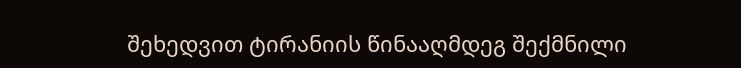შეხედვით ტირანიის წინააღმდეგ შექმნილი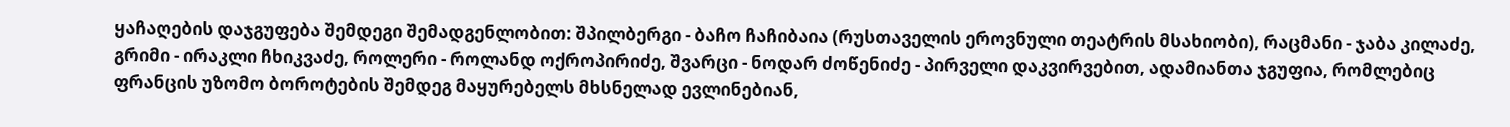ყაჩაღების დაჯგუფება შემდეგი შემადგენლობით: შპილბერგი - ბაჩო ჩაჩიბაია (რუსთაველის ეროვნული თეატრის მსახიობი), რაცმანი - ჯაბა კილაძე, გრიმი - ირაკლი ჩხიკვაძე, როლერი - როლანდ ოქროპირიძე, შვარცი - ნოდარ ძოწენიძე - პირველი დაკვირვებით, ადამიანთა ჯგუფია, რომლებიც ფრანცის უზომო ბოროტების შემდეგ მაყურებელს მხსნელად ევლინებიან,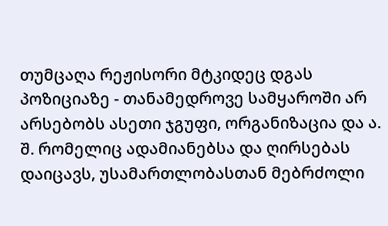თუმცაღა რეჟისორი მტკიდეც დგას პოზიციაზე - თანამედროვე სამყაროში არ არსებობს ასეთი ჯგუფი, ორგანიზაცია და ა. შ. რომელიც ადამიანებსა და ღირსებას დაიცავს, უსამართლობასთან მებრძოლი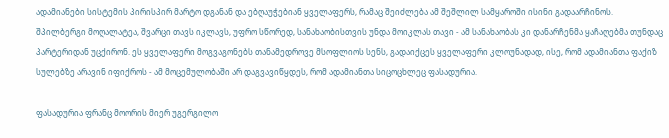ადამიანები სისტემის პირისპირ მარტო დგანან და ებღაუჭებიან ყველაფერს, რამაც შეიძლება ამ შეშლილ სამყაროში ისინი გადაარჩინოს. შპილბერგი მოღალატეა, შვარცი თავს იკლავს, უფრო სწორედ, სანახაობისთვის უნდა მოიკლას თავი - ამ სანახაობას კი დანარჩენმა ყაჩაღებმა თუნდაც პარტერიდან უცქირონ. ეს ყველაფერი მოგვაგონებს თანამედროვე მსოფლიოს სენს, გადაიქცეს ყველაფერი კლოუნადად, ისე, რომ ადამიანთა ფაქიზ სულებზე არავინ იფიქროს - ამ მოცემულობაში არ დაგვავიწყდეს, რომ ადამიანთა სიცოცხლეც ფასადურია.

ფასადურია ფრანც მოორის მიერ უგერგილო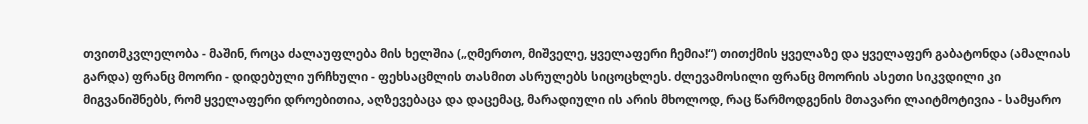თვითმკვლელობა - მაშინ, როცა ძალაუფლება მის ხელშია („ღმერთო, მიშველე, ყველაფერი ჩემია!“) თითქმის ყველაზე და ყველაფერ გაბატონდა (ამალიას გარდა) ფრანც მოორი - დიდებული ურჩხული - ფეხსაცმლის თასმით ასრულებს სიცოცხლეს. ძლევამოსილი ფრანც მოორის ასეთი სიკვდილი კი მიგვანიშნებს, რომ ყველაფერი დროებითია, აღზევებაცა და დაცემაც, მარადიული ის არის მხოლოდ, რაც წარმოდგენის მთავარი ლაიტმოტივია - სამყარო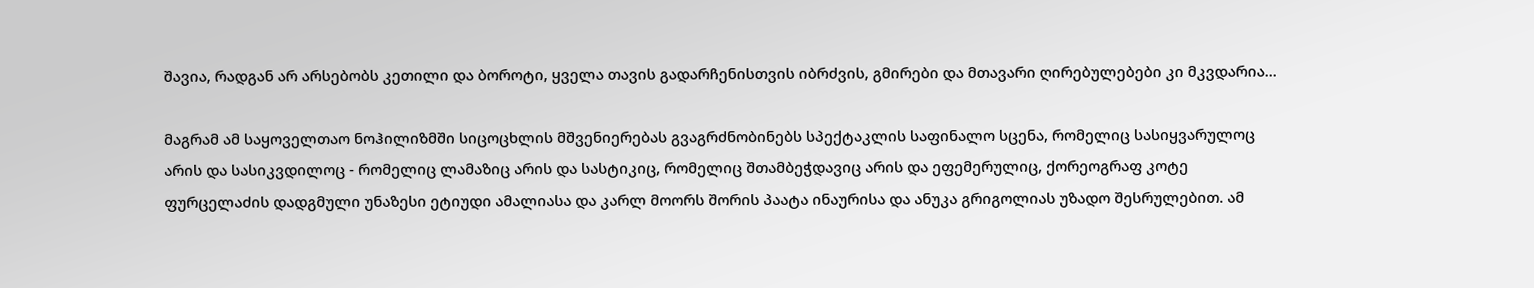შავია, რადგან არ არსებობს კეთილი და ბოროტი, ყველა თავის გადარჩენისთვის იბრძვის, გმირები და მთავარი ღირებულებები კი მკვდარია...

მაგრამ ამ საყოველთაო ნოჰილიზმში სიცოცხლის მშვენიერებას გვაგრძნობინებს სპექტაკლის საფინალო სცენა, რომელიც სასიყვარულოც არის და სასიკვდილოც - რომელიც ლამაზიც არის და სასტიკიც, რომელიც შთამბეჭდავიც არის და ეფემერულიც, ქორეოგრაფ კოტე ფურცელაძის დადგმული უნაზესი ეტიუდი ამალიასა და კარლ მოორს შორის პაატა ინაურისა და ანუკა გრიგოლიას უზადო შესრულებით. ამ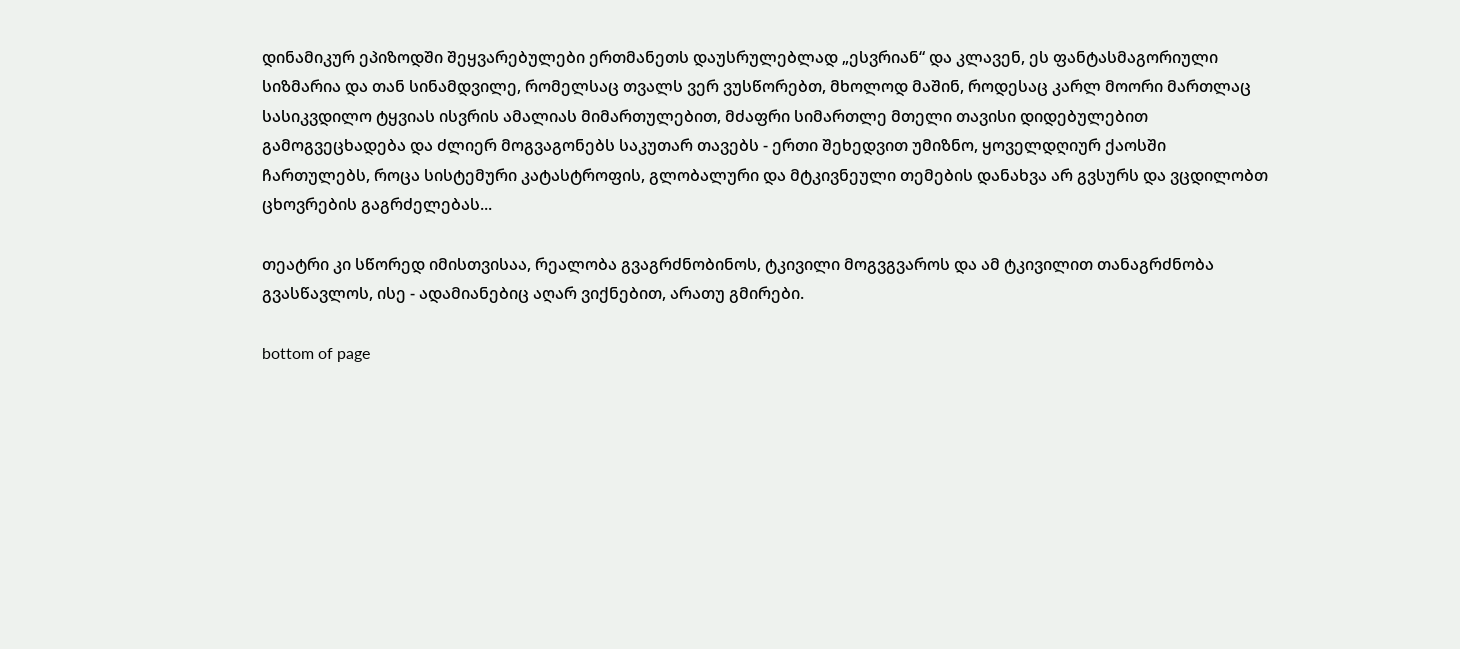დინამიკურ ეპიზოდში შეყვარებულები ერთმანეთს დაუსრულებლად „ესვრიან“ და კლავენ, ეს ფანტასმაგორიული სიზმარია და თან სინამდვილე, რომელსაც თვალს ვერ ვუსწორებთ, მხოლოდ მაშინ, როდესაც კარლ მოორი მართლაც სასიკვდილო ტყვიას ისვრის ამალიას მიმართულებით, მძაფრი სიმართლე მთელი თავისი დიდებულებით გამოგვეცხადება და ძლიერ მოგვაგონებს საკუთარ თავებს - ერთი შეხედვით უმიზნო, ყოველდღიურ ქაოსში ჩართულებს, როცა სისტემური კატასტროფის, გლობალური და მტკივნეული თემების დანახვა არ გვსურს და ვცდილობთ ცხოვრების გაგრძელებას...

თეატრი კი სწორედ იმისთვისაა, რეალობა გვაგრძნობინოს, ტკივილი მოგვგვაროს და ამ ტკივილით თანაგრძნობა გვასწავლოს, ისე - ადამიანებიც აღარ ვიქნებით, არათუ გმირები.

bottom of page